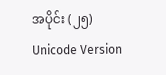အပိုင်း (၂၅)
Unicode Version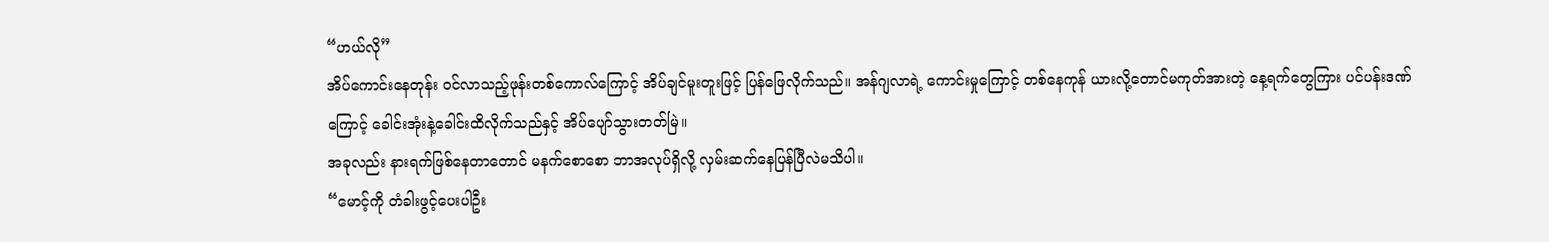“ဟယ်လို”
အိပ်ကောင်းနေတုန်း ဝင်လာသည့်ဖုန်းတစ်ကောလ်ကြောင့် အိပ်ချင်မူးတူးဖြင့် ပြန်ဖြေလိုက်သည်။ အန်ဂျလာရဲ့ ကောင်းမှုကြောင့် တစ်နေကုန် ယားလို့တောင်မကုတ်အားတဲ့ နေ့ရက်တွေကြား ပင်ပန်းဒဏ်ကြောင့် ခေါင်းအုံးနဲ့ခေါင်းထိလိုက်သည်နှင့် အိပ်ပျော်သွားတတ်မြဲ။
အခုလည်း နားရက်ဖြစ်နေတာတောင် မနက်စောစော ဘာအလုပ်ရှိလို့ လှမ်းဆက်နေပြန်ပြီလဲမသိပါ။
“မောင့်ကို တံခါးဖွင့်ပေးပါဦး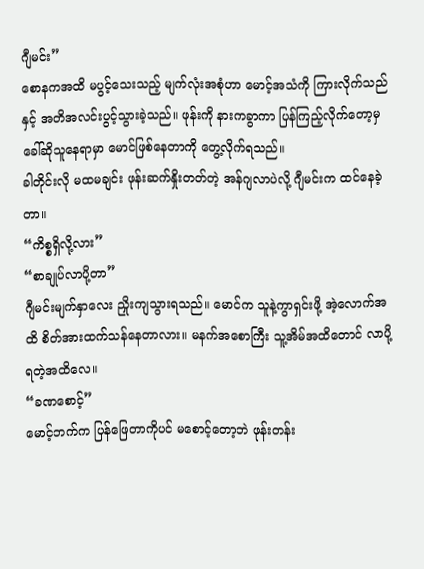ဂျီမင်း”
စောနကအထိ မပွင့်သေးသည့် မျက်လုံးအစုံဟာ မောင့်အသံကို ကြားလိုက်သည်နှင့် အတိအလင်းပွင့်သွားခဲ့သည်။ ဖုန်းကို နားကခွာကာ ပြန်ကြည့်လိုက်တော့မှ ခေါ်ဆိုသူနေရာမှာ မောင်ဖြစ်နေတာကို တွေ့လိုက်ရသည်။
ခါတိုင်းလို မထမချင်း ဖုန်းဆက်နှိုးတတ်တဲ့ အန်ဂျလာပဲလို့ ဂျီမင်းက ထင်နေခဲ့တာ။
“ကိစ္စရှိလို့လား”
“စာချုပ်လာပို့တာ”
ဂျီမင်းမျက်နှာလေး ညှိုးကျသွားရသည်။ မောင်က သူနဲ့ကွာရှင်းဖို့ အဲ့လောက်အထိ စိတ်အားထက်သန်နေတာလား။ မနက်အစောကြီး သူ့အိမ်အထိတောင် လာပို့ရတဲ့အထိလေ။
“ခဏစောင့်”
မောင့်ဘက်က ပြန်ဖြေတာကိုပင် မစောင့်တော့ဘဲ ဖုန်းတန်း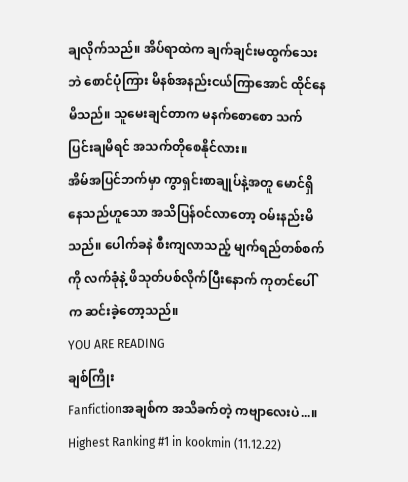ချလိုက်သည်။ အိပ်ရာထဲက ချက်ချင်းမထွက်သေးဘဲ စောင်ပုံကြား မိနစ်အနည်းငယ်ကြာအောင် ထိုင်နေမိသည်။ သူမေးချင်တာက မနက်စောစော သက်ပြင်းချမိရင် အသက်တိုစေနိုင်လား။
အိမ်အပြင်ဘက်မှာ ကွာရှင်းစာချုပ်နဲ့အတူ မောင်ရှိနေသည်ဟူသော အသိပြန်ဝင်လာတော့ ဝမ်းနည်းမိသည်။ ပေါက်ခနဲ စီးကျလာသည့် မျက်ရည်တစ်စက်ကို လက်ခုံနဲ့ ဖိသုတ်ပစ်လိုက်ပြီးနောက် ကုတင်ပေါ်က ဆင်းခဲ့တော့သည်။
YOU ARE READING
ချစ်ကြိုး
Fanfictionအချစ်က အသိခက်တဲ့ ကဗျာလေးပဲ...။ Highest Ranking #1 in kookmin (11.12.22)